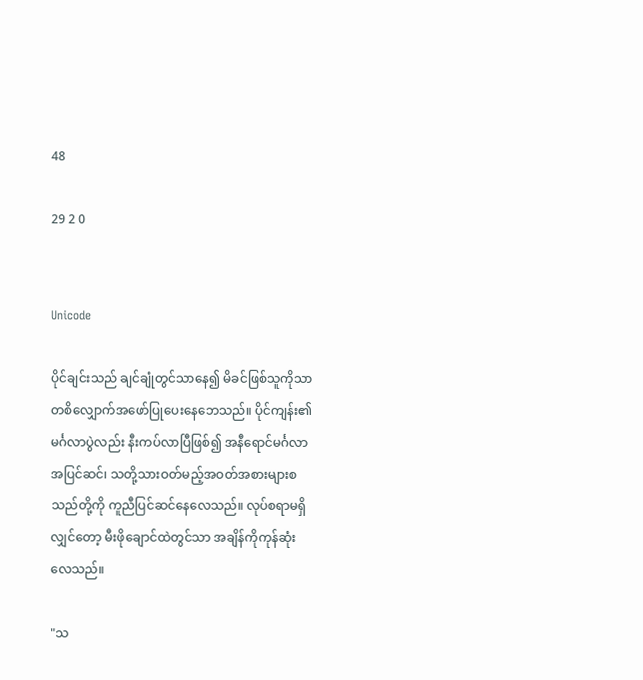48

29 2 0


Unicode

ပိုင်ချင်းသည် ချင်ချုံတွင်သာနေ၍ မိခင်ဖြစ်သူကိုသာတစိလျှောက်အဖော်ပြုပေးနေဘေသည်။ ပိုင်ကျန်း၏မင်္ဂလာပွဲလည်း နီးကပ်လာပြီဖြစ်၍ အနီရောင်မင်္ဂလာအပြင်ဆင်၊ သတို့သားဝတ်မည့်အဝတ်အစားများစသည်တို့ကို ကူညီပြင်ဆင်နေလေသည်။ လုပ်စရာမရှိလျှင်တော့ မီးဖိုချောင်ထဲတွင်သာ အချိန်ကိုကုန်ဆုံးလေသည်။

"သ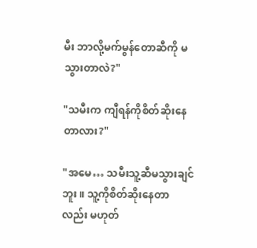မီး ဘာလို့မက်မွန်တောဆီကို မသွားတာလဲ?"

"သမီးက ကျီရန်ကိုစိတ်ဆိုးနေတာလား?"

"အမေ… သမီးသူ့ဆီမသွားချင်ဘူး။ သူ့ကိုစိတ်ဆိုးနေတာလည်း မဟုတ်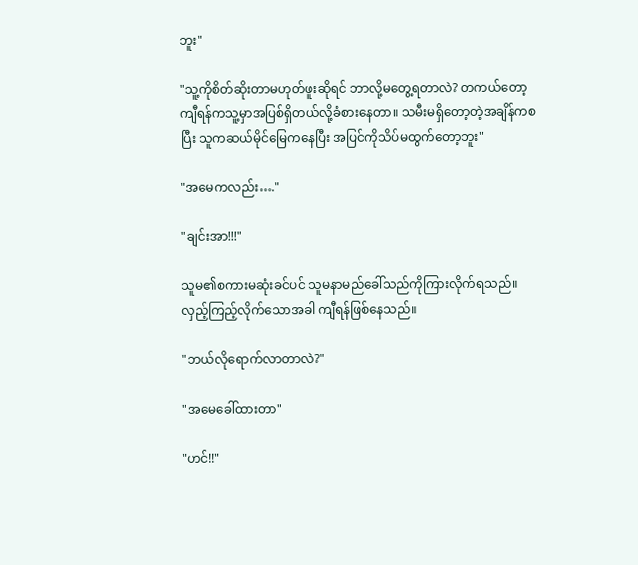ဘူး"

"သူ့ကိုစိတ်ဆိုးတာမဟုတ်ဖူးဆိုရင် ဘာလို့မတွေ့ရတာလဲ? တကယ်တော့ ကျီရန်ကသူ့မှာအပြစ်ရှိတယ်လို့ခံစားနေတာ။ သမီးမရှိတော့တဲ့အချိန်ကစပြီး သူကဆယ်မိုင်မြေကနေပြီး အပြင်ကိုသိပ်မထွက်တော့ဘူး"

"အမေကလည်း…."

"ချင်းအာ!!!"

သူမ၏စကားမဆုံးခင်ပင် သူမနာမည်ခေါ်သည်ကိုကြားလိုက်ရသည်။ လှည့်ကြည့်လိုက်သောအခါ ကျီရန်ဖြစ်နေသည်။

"ဘယ်လိုရောက်လာတာလဲ?"

"အမေခေါ်ထားတာ"

"ဟင်!!"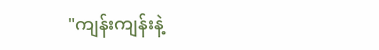"ကျန်းကျန်းနဲ့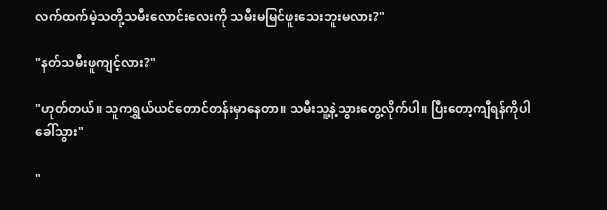လက်ထက်မဲ့သတို့သမီးလောင်းလေးကို သမီးမမြင်ဖူးသေးဘူးမလား?"

"နတ်သမီးဖူကျင့်လား?"

"ဟုတ်တယ်။ သူကရွှယ်ယင်တောင်တန်းမှာနေတာ။ သမီးသူ့နဲ့သွားတွေ့လိုက်ပါ။ ပြီးတော့ကျီရန်ကိုပါခေါ်သွား"

"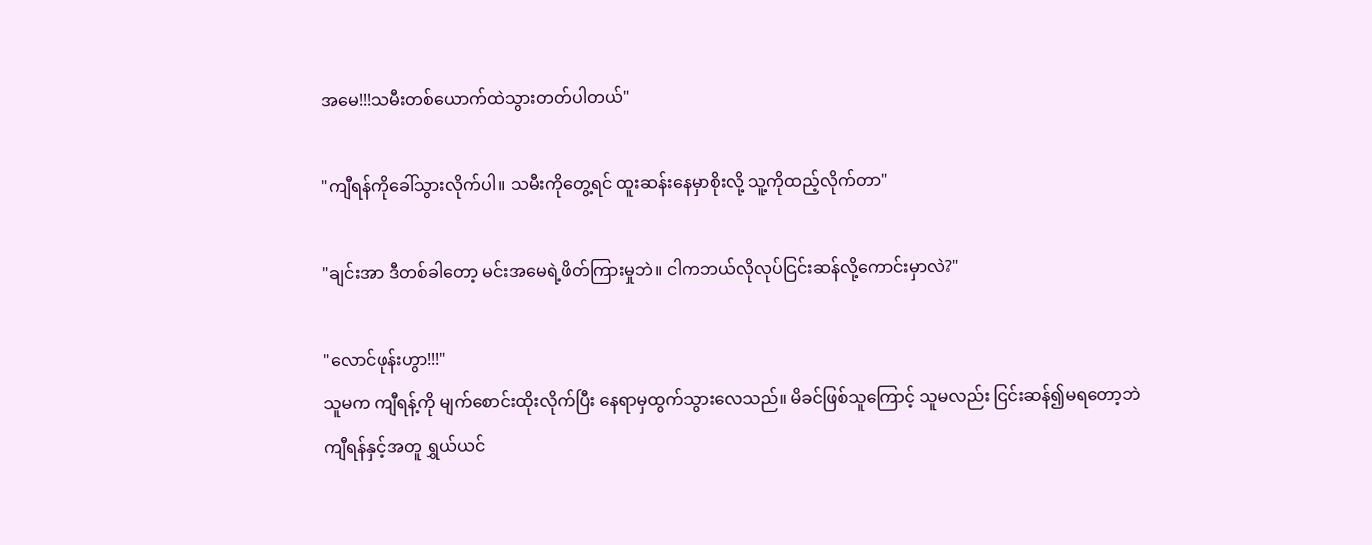အမေ!!!သမီးတစ်ယောက်ထဲသွားတတ်ပါတယ်"

"ကျီရန်ကိုခေါ်သွားလိုက်ပါ။ သမီးကိုတွေ့ရင် ထူးဆန်းနေမှာစိုးလို့ သူ့ကိုထည့်လိုက်တာ"

"ချင်းအာ ဒီတစ်ခါတော့ မင်းအမေရဲ့ဖိတ်ကြားမှုဘဲ။ ငါကဘယ်လိုလုပ်ငြင်းဆန်လို့ကောင်းမှာလဲ?"

"လောင်ဖုန်းဟွာ!!!"
သူမက ကျီရန့်ကို မျက်စောင်းထိုးလိုက်ပြီး နေရာမှထွက်သွားလေသည်။ မိခင်ဖြစ်သူကြောင့် သူမလည်း ငြင်းဆန်၍မရတော့ဘဲ ကျီရန်နှင့်အတူ ရွှယ်ယင်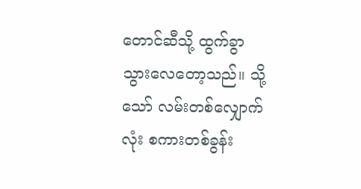တောင်ဆီသို့ ထွက်ခွာသွားလေတော့သည်။ သို့သော် လမ်းတစ်လျှောက်လုံး စကားတစ်ခွန်း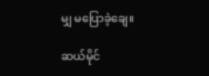မျှ မပြောခဲ့ချေ။

ဆယ်မိုင်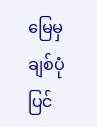မြေမှချစ်ပုံပြင်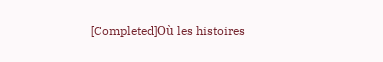[Completed]Où les histoires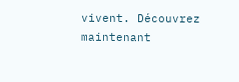vivent. Découvrez maintenant